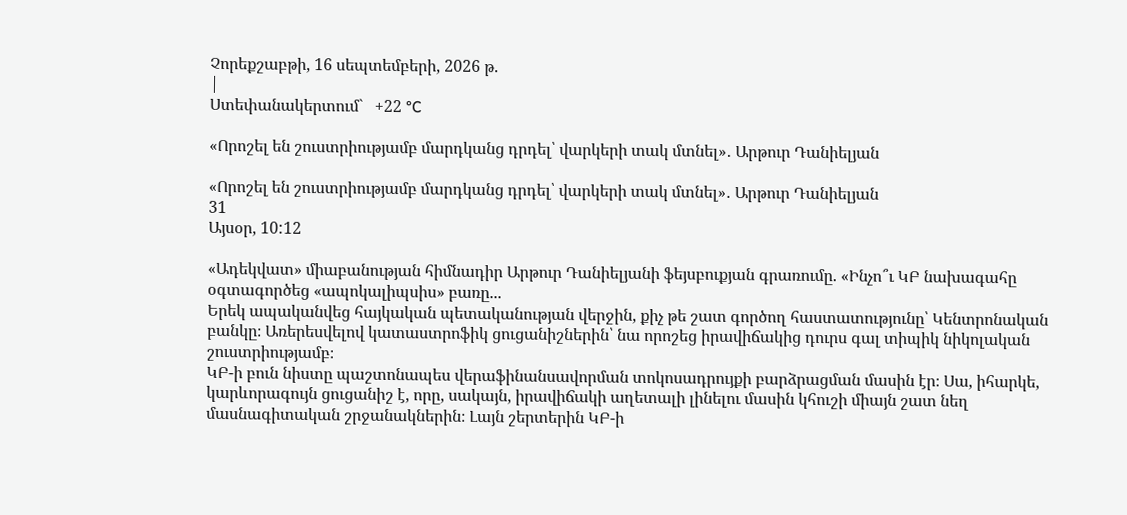Չորեքշաբթի, 16 սեպտեմբերի, 2026 թ.
|
Ստեփանակերտում`   +22 °C

«Որոշել են շուստրիությամբ մարդկանց դրդել՝ վարկերի տակ մտնել»․ Արթուր Դանիելյան

«Որոշել են շուստրիությամբ մարդկանց դրդել՝ վարկերի տակ մտնել»․ Արթուր Դանիելյան
31
Այսօր, 10:12

«Ադեկվատ» միաբանության հիմնադիր Արթուր Դանիելյանի ֆեյսբուքյան գրառումը. «Ինչո՞ւ ԿԲ նախագահը օգտագործեց «ապոկալիպսիս» բառը...
Երեկ ապականվեց հայկական պետականության վերջին, քիչ թե շատ գործող հաստատությունը՝ Կենտրոնական բանկը։ Առերեսվելով կատաստրոֆիկ ցուցանիշներին՝ նա որոշեց իրավիճակից դուրս գալ տիպիկ նիկոլական շուստրիությամբ։
ԿԲ-ի բուն նիստը պաշտոնապես վերաֆինանսավորման տոկոսադրույքի բարձրացման մասին էր։ Սա, իհարկե, կարևորագույն ցուցանիշ է, որը, սակայն, իրավիճակի աղետալի լինելու մասին կհուշի միայն շատ նեղ մասնագիտական շրջանակներին։ Լայն շերտերին ԿԲ-ի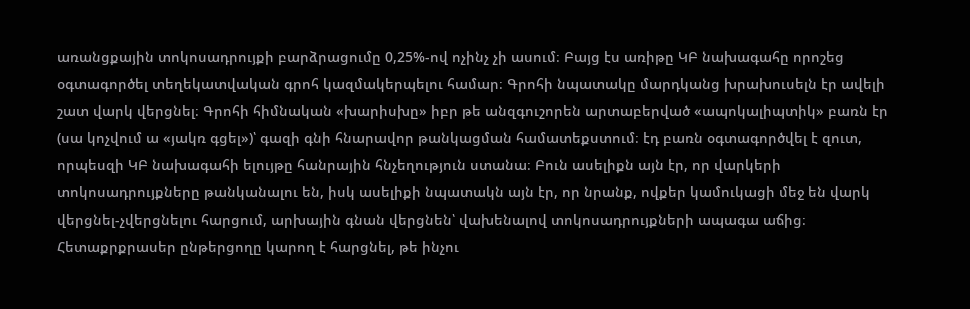առանցքային տոկոսադրույքի բարձրացումը 0,25%-ով ոչինչ չի ասում։ Բայց էս առիթը ԿԲ նախագահը որոշեց օգտագործել տեղեկատվական գրոհ կազմակերպելու համար։ Գրոհի նպատակը մարդկանց խրախուսելն էր ավելի շատ վարկ վերցնել։ Գրոհի հիմնական «խարիսխը» իբր թե անզգուշորեն արտաբերված «ապոկալիպտիկ» բառն էր (սա կոչվում ա «յակռ գցել»)՝ գազի գնի հնարավոր թանկացման համատեքստում։ էդ բառն օգտագործվել է զուտ, որպեսզի ԿԲ նախագահի ելույթը հանրային հնչեղություն ստանա։ Բուն ասելիքն այն էր, որ վարկերի տոկոսադրույքները թանկանալու են, իսկ ասելիքի նպատակն այն էր, որ նրանք, ովքեր կամուկացի մեջ են վարկ վերցնել-չվերցնելու հարցում, արխային գնան վերցնեն՝ վախենալով տոկոսադրույքների ապագա աճից։
Հետաքրքրասեր ընթերցողը կարող է հարցնել, թե ինչու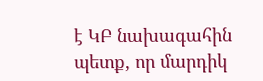է ԿԲ նախագահին պետք, որ մարդիկ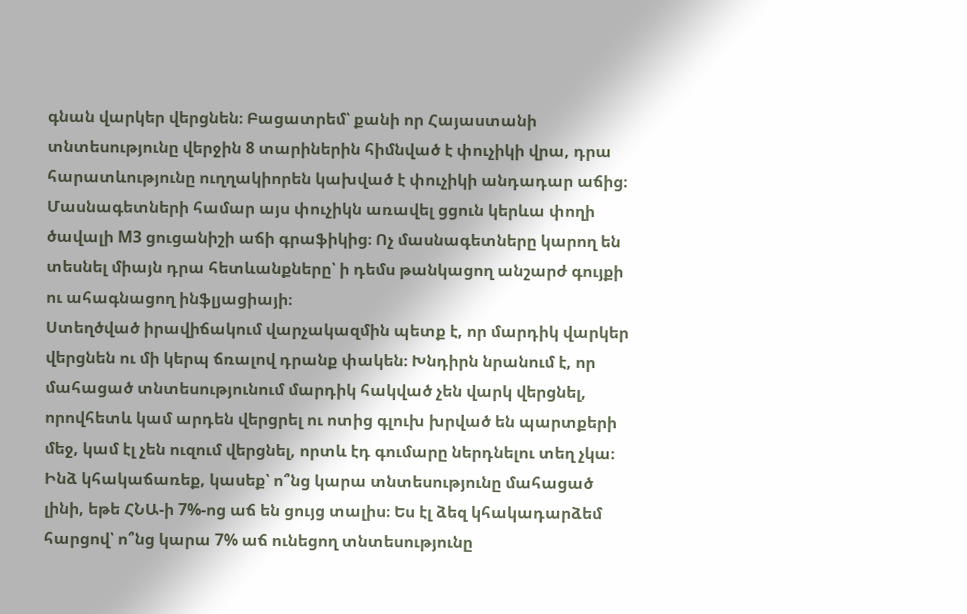գնան վարկեր վերցնեն։ Բացատրեմ՝ քանի որ Հայաստանի տնտեսությունը վերջին 8 տարիներին հիմնված է փուչիկի վրա, դրա հարատևությունը ուղղակիորեն կախված է փուչիկի անդադար աճից։ Մասնագետների համար այս փուչիկն առավել ցցուն կերևա փողի ծավալի M3 ցուցանիշի աճի գրաֆիկից։ Ոչ մասնագետները կարող են տեսնել միայն դրա հետևանքները՝ ի դեմս թանկացող անշարժ գույքի ու ահագնացող ինֆլյացիայի։
Ստեղծված իրավիճակում վարչակազմին պետք է, որ մարդիկ վարկեր վերցնեն ու մի կերպ ճռալով դրանք փակեն։ Խնդիրն նրանում է, որ մահացած տնտեսությունում մարդիկ հակված չեն վարկ վերցնել, որովհետև կամ արդեն վերցրել ու ոտից գլուխ խրված են պարտքերի մեջ, կամ էլ չեն ուզում վերցնել, որտև էդ գումարը ներդնելու տեղ չկա։
Ինձ կհակաճառեք, կասեք՝ ո՞նց կարա տնտեսությունը մահացած լինի, եթե ՀՆԱ-ի 7%-ոց աճ են ցույց տալիս։ Ես էլ ձեզ կհակադարձեմ հարցով՝ ո՞նց կարա 7% աճ ունեցող տնտեսությունը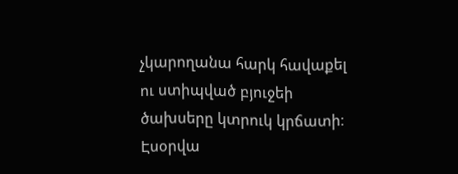չկարողանա հարկ հավաքել ու ստիպված բյուջեի ծախսերը կտրուկ կրճատի։
Էսօրվա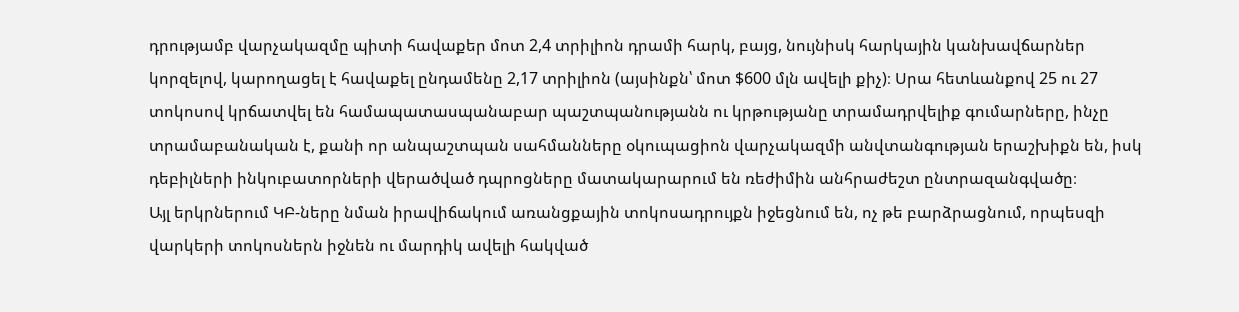դրությամբ վարչակազմը պիտի հավաքեր մոտ 2,4 տրիլիոն դրամի հարկ, բայց, նույնիսկ հարկային կանխավճարներ կորզելով, կարողացել է հավաքել ընդամենը 2,17 տրիլիոն (այսինքն՝ մոտ $600 մլն ավելի քիչ)։ Սրա հետևանքով 25 ու 27 տոկոսով կրճատվել են համապատասպանաբար պաշտպանությանն ու կրթությանը տրամադրվելիք գումարները, ինչը տրամաբանական է, քանի որ անպաշտպան սահմանները օկուպացիոն վարչակազմի անվտանգության երաշխիքն են, իսկ դեբիլների ինկուբատորների վերածված դպրոցները մատակարարում են ռեժիմին անհրաժեշտ ընտրազանգվածը։
Այլ երկրներում ԿԲ-ները նման իրավիճակում առանցքային տոկոսադրույքն իջեցնում են, ոչ թե բարձրացնում, որպեսզի վարկերի տոկոսներն իջնեն ու մարդիկ ավելի հակված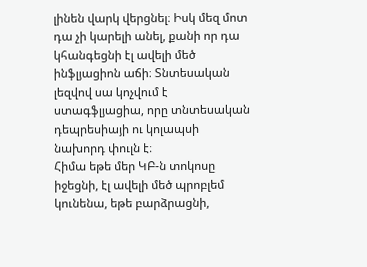լինեն վարկ վերցնել։ Իսկ մեզ մոտ դա չի կարելի անել, քանի որ դա կհանգեցնի էլ ավելի մեծ ինֆլյացիոն աճի։ Տնտեսական լեզվով սա կոչվում է ստագֆլյացիա, որը տնտեսական դեպրեսիայի ու կոլապսի նախորդ փուլն է։
Հիմա եթե մեր ԿԲ-ն տոկոսը իջեցնի, էլ ավելի մեծ պրոբլեմ կունենա, եթե բարձրացնի,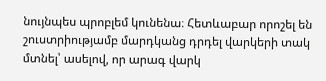նույնպես պրոբլեմ կունենա։ Հետևաբար որոշել են շուստրիությամբ մարդկանց դրդել վարկերի տակ մտնել՝ ասելով, որ արագ վարկ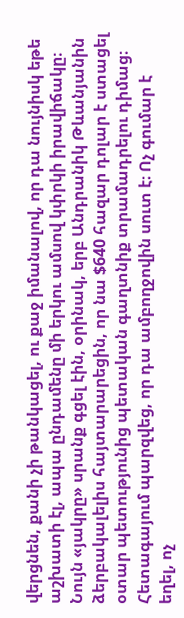վերցնեն, քանի չի թանկացել, ու քաջ իմանալով, որ դա նույնիսկ եթե աշխատի էլ, ապա ընդամենը մի երկու ամսով կփրկի իրավիճակը։
Նույն «յակրը» սրանք գցել էին, օրինակ, երբ Անդրանիկ Թևանյանին ձերբակալելիս հայտարարեցին, որ նա $640 հազար դոլար է ստացել օտար պետությունից պետական գաղտնիք տրամադրելու դիմաց։ Հետագայում պարզվեց, որ դա ամբողջովին սուտ է։ Ոչ գումար է եղել, ոչ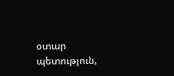օտար պետություն,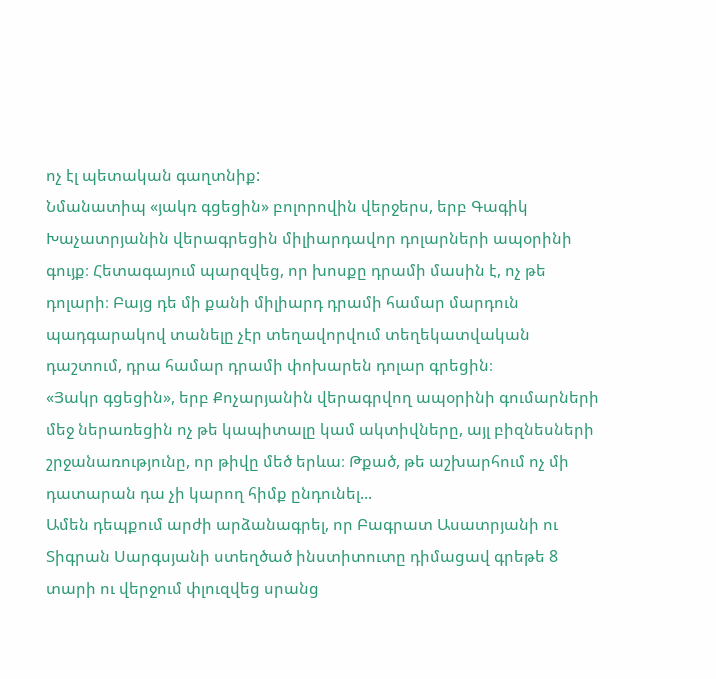ոչ էլ պետական գաղտնիք:
Նմանատիպ «յակռ գցեցին» բոլորովին վերջերս, երբ Գագիկ Խաչատրյանին վերագրեցին միլիարդավոր դոլարների ապօրինի գույք։ Հետագայում պարզվեց, որ խոսքը դրամի մասին է, ոչ թե դոլարի։ Բայց դե մի քանի միլիարդ դրամի համար մարդուն պադգարակով տանելը չէր տեղավորվում տեղեկատվական դաշտում, դրա համար դրամի փոխարեն դոլար գրեցին։
«Յակր գցեցին», երբ Քոչարյանին վերագրվող ապօրինի գումարների մեջ ներառեցին ոչ թե կապիտալը կամ ակտիվները, այլ բիզնեսների շրջանառությունը, որ թիվը մեծ երևա։ Թքած, թե աշխարհում ոչ մի դատարան դա չի կարող հիմք ընդունել...
Ամեն դեպքում արժի արձանագրել, որ Բագրատ Ասատրյանի ու Տիգրան Սարգսյանի ստեղծած ինստիտուտը դիմացավ գրեթե 8 տարի ու վերջում փլուզվեց սրանց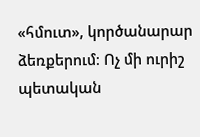«հմուտ», կործանարար ձեռքերում։ Ոչ մի ուրիշ պետական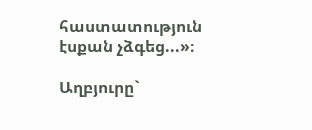հաստատություն էսքան չձգեց...»։

Աղբյուրը`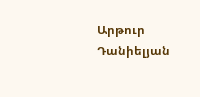Արթուր Դանիելյան